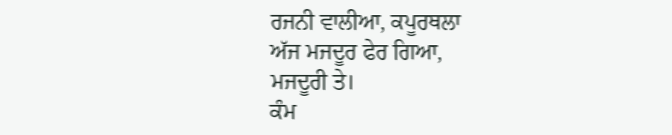ਰਜਨੀ ਵਾਲੀਆ, ਕਪੂਰਥਲਾ
ਅੱਜ ਮਜਦੂਰ ਫੇਰ ਗਿਆ,
ਮਜਦੂਰੀ ਤੇ।
ਕੰਮ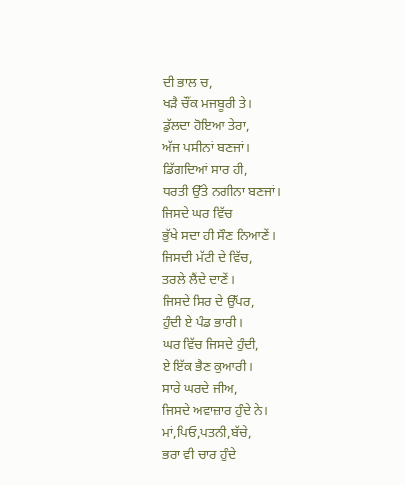ਦੀ ਭਾਲ ਚ,
ਖੜੈ ਚੌਂਕ ਮਜਬੂਰੀ ਤੇ।
ਡੁੱਲਦਾ ਹੋਇਆ ਤੇਰਾ,
ਅੱਜ ਪਸੀਨਾਂ ਬਣਜਾਂ।
ਡਿੱਗਦਿਆਂ ਸਾਰ ਹੀ,
ਧਰਤੀ ਉੱਤੇ ਨਗੀਨਾ ਬਣਜਾਂ।
ਜਿਸਦੇ ਘਰ ਵਿੱਚ
ਭੁੱਖੇ ਸਦਾ ਹੀ ਸੌਣ ਨਿਆਣੇਂ।
ਜਿਸਦੀ ਮੱਟੀ ਦੇ ਵਿੱਚ,
ਤਰਲੇ ਲੈਂਦੇ ਦਾਣੇਂ।
ਜਿਸਦੇ ਸਿਰ ਦੇ ਉੱਪਰ,
ਹੁੰਦੀ ਏ ਪੰਡ ਭਾਰੀ।
ਘਰ ਵਿੱਚ ਜਿਸਦੇ ਹੁੰਦੀ,
ਏ ਇੱਕ ਭੈਣ ਕੁਆਰੀ।
ਸਾਰੇ ਘਰਦੇ ਜੀਅ,
ਜਿਸਦੇ ਅਵਾਜ਼ਾਰ ਹੁੰਦੇ ਨੇ।
ਮਾਂ,ਪਿਓ,ਪਤਨੀ,ਬੱਚੇ,
ਭਰਾ ਵੀ ਚਾਰ ਹੁੰਦੇ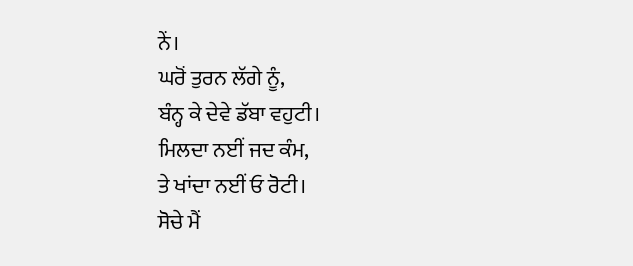ਨੇਂ।
ਘਰੋਂ ਤੁਰਨ ਲੱਗੇ ਨੂੰ,
ਬੰਨ੍ਹ ਕੇ ਦੇਵੇ ਡੱਬਾ ਵਹੁਟੀ।
ਮਿਲਦਾ ਨਈਂ ਜਦ ਕੰਮ,
ਤੇ ਖਾਂਦਾ ਨਈਂ ਓ ਰੋਟੀ।
ਸੋਚੇ ਮੈਂ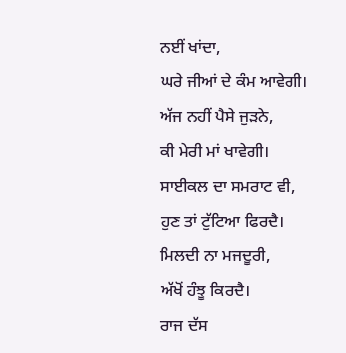ਨਈਂ ਖਾਂਦਾ,
ਘਰੇ ਜੀਆਂ ਦੇ ਕੰਮ ਆਵੇਗੀ।
ਅੱਜ ਨਹੀਂ ਪੈਸੇ ਜੁੜਨੇ,
ਕੀ ਮੇਰੀ ਮਾਂ ਖਾਵੇਗੀ।
ਸਾਈਕਲ ਦਾ ਸਮਰਾਟ ਵੀ,
ਹੁਣ ਤਾਂ ਟੁੱਟਿਆ ਫਿਰਦੈ।
ਮਿਲਦੀ ਨਾ ਮਜਦੂਰੀ,
ਅੱਖੋਂ ਹੰਝੂ ਕਿਰਦੈ।
ਰਾਜ ਦੱਸ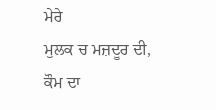ਮੇਰੇ
ਮੁਲਕ ਚ ਮਜ਼ਦੂਰ ਦੀ,
ਕੌਮ ਦਾ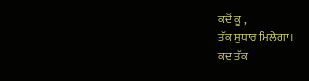ਕਦੋਂ ਕੂ ,
ਤੱਕ ਸੁਧਾਰ ਮਿਲੇਗਾ।
ਕਦ ਤੱਕ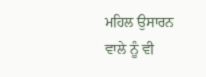ਮਹਿਲ ਉਸਾਰਨ
ਵਾਲੇ ਨੂੰ ਵੀ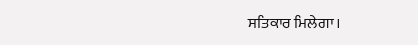ਸਤਿਕਾਰ ਮਿਲੇਗਾ।